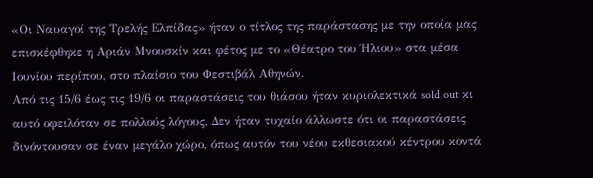«Οι Ναυαγοί της Τρελής Ελπίδας» ήταν ο τίτλος της παράστασης με την οποία μας επισκέφθηκε η Αριάν Μνουσκίν και φέτος με το «Θέατρο του Ήλιου» στα μέσα Ιουνίου περίπου, στο πλαίσιο του Φεστιβάλ Αθηνών.
Από τις 15/6 έως τις 19/6 οι παραστάσεις του θιάσου ήταν κυριολεκτικά sold out κι αυτό οφειλόταν σε πολλούς λόγους. Δεν ήταν τυχαίο άλλωστε ότι οι παραστάσεις δινόντουσαν σε έναν μεγάλο χώρο, όπως αυτόν του νέου εκθεσιακού κέντρου κοντά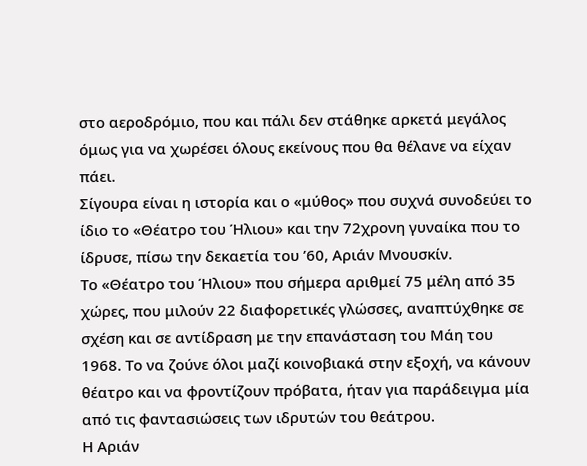στο αεροδρόμιο, που και πάλι δεν στάθηκε αρκετά μεγάλος όμως για να χωρέσει όλους εκείνους που θα θέλανε να είχαν πάει.
Σίγουρα είναι η ιστορία και ο «μύθος» που συχνά συνοδεύει το ίδιο το «Θέατρο του Ήλιου» και την 72χρονη γυναίκα που το ίδρυσε, πίσω την δεκαετία του ’60, Αριάν Μνουσκίν.
Το «Θέατρο του Ήλιου» που σήμερα αριθμεί 75 μέλη από 35 χώρες, που μιλούν 22 διαφορετικές γλώσσες, αναπτύχθηκε σε σχέση και σε αντίδραση με την επανάσταση του Μάη του 1968. Το να ζούνε όλοι μαζί κοινοβιακά στην εξοχή, να κάνουν θέατρο και να φροντίζουν πρόβατα, ήταν για παράδειγμα μία από τις φαντασιώσεις των ιδρυτών του θεάτρου.
Η Αριάν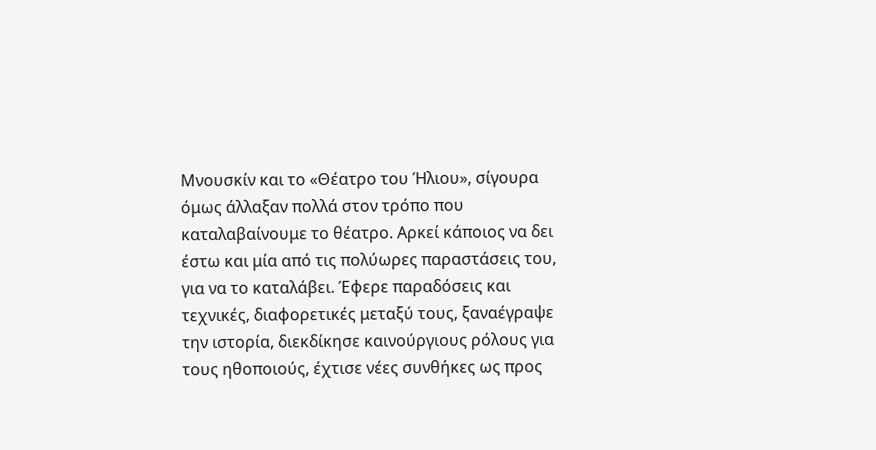Μνουσκίν και το «Θέατρο του Ήλιου», σίγουρα όμως άλλαξαν πολλά στον τρόπο που καταλαβαίνουμε το θέατρο. Αρκεί κάποιος να δει έστω και μία από τις πολύωρες παραστάσεις του, για να το καταλάβει. Έφερε παραδόσεις και τεχνικές, διαφορετικές μεταξύ τους, ξαναέγραψε την ιστορία, διεκδίκησε καινούργιους ρόλους για τους ηθοποιούς, έχτισε νέες συνθήκες ως προς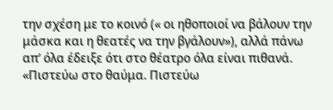την σχέση με το κοινό (« οι ηθοποιοί να βάλουν την μάσκα και η θεατές να την βγάλουν»), αλλά πάνω απ’ όλα έδειξε ότι στο θέατρο όλα είναι πιθανά.
«Πιστεύω στο θαύμα. Πιστεύω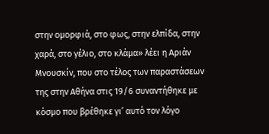στην ομορφιά, στο φως, στην ελπίδα, στην χαρά, στο γέλιο, στο κλάμα» λέει η Αριάν Μνουσκίν, που στο τέλος των παραστάσεων της στην Αθήνα στις 19/6 συναντήθηκε με κόσμο που βρέθηκε γι’ αυτό τον λόγο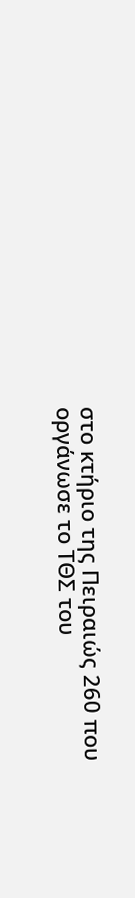στο κτήριο της Πειραιώς 260 που οργάνωσε το ΤΘΣ του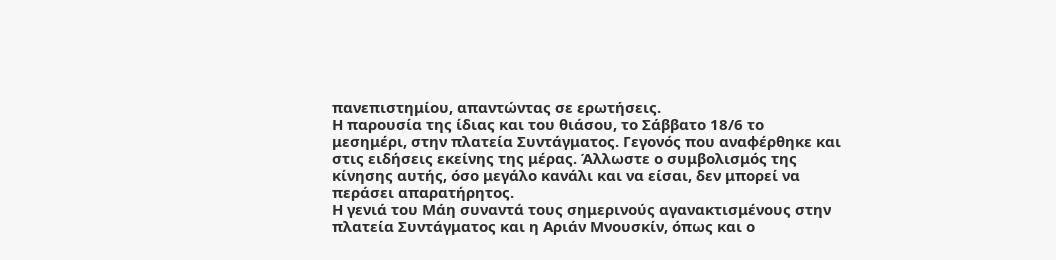πανεπιστημίου, απαντώντας σε ερωτήσεις.
Η παρουσία της ίδιας και του θιάσου, το Σάββατο 18/6 το μεσημέρι, στην πλατεία Συντάγματος. Γεγονός που αναφέρθηκε και στις ειδήσεις εκείνης της μέρας. Άλλωστε ο συμβολισμός της κίνησης αυτής, όσο μεγάλο κανάλι και να είσαι, δεν μπορεί να περάσει απαρατήρητος.
Η γενιά του Μάη συναντά τους σημερινούς αγανακτισμένους στην πλατεία Συντάγματος και η Αριάν Μνουσκίν, όπως και ο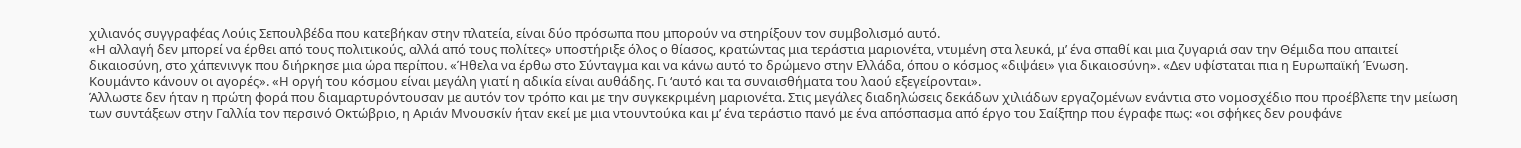χιλιανός συγγραφέας Λούις Σεπουλβέδα που κατεβήκαν στην πλατεία, είναι δύο πρόσωπα που μπορούν να στηρίξουν τον συμβολισμό αυτό.
«Η αλλαγή δεν μπορεί να έρθει από τους πολιτικούς, αλλά από τους πολίτες» υποστήριξε όλος ο θίασος, κρατώντας μια τεράστια μαριονέτα, ντυμένη στα λευκά, μ’ ένα σπαθί και μια ζυγαριά σαν την Θέμιδα που απαιτεί δικαιοσύνη, στο χάπενινγκ που διήρκησε μια ώρα περίπου. «Ήθελα να έρθω στο Σύνταγμα και να κάνω αυτό το δρώμενο στην Ελλάδα, όπου ο κόσμος «διψάει» για δικαιοσύνη». «Δεν υφίσταται πια η Ευρωπαϊκή Ένωση. Κουμάντο κάνουν οι αγορές». «Η οργή του κόσμου είναι μεγάλη γιατί η αδικία είναι αυθάδης. Γι ‘αυτό και τα συναισθήματα του λαού εξεγείρονται».
Άλλωστε δεν ήταν η πρώτη φορά που διαμαρτυρόντουσαν με αυτόν τον τρόπο και με την συγκεκριμένη μαριονέτα. Στις μεγάλες διαδηλώσεις δεκάδων χιλιάδων εργαζομένων ενάντια στο νομοσχέδιο που προέβλεπε την μείωση των συντάξεων στην Γαλλία τον περσινό Οκτώβριο, η Αριάν Μνουσκίν ήταν εκεί με μια ντουντούκα και μ’ ένα τεράστιο πανό με ένα απόσπασμα από έργο του Σαίξπηρ που έγραφε πως: «οι σφήκες δεν ρουφάνε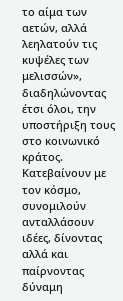το αίμα των αετών, αλλά λεηλατούν τις κυψέλες των μελισσών», διαδηλώνοντας έτσι όλοι, την υποστήριξη τους στο κοινωνικό κράτος.
Κατεβαίνουν με τον κόσμο, συνομιλούν ανταλλάσουν ιδέες, δίνοντας αλλά και παίρνοντας δύναμη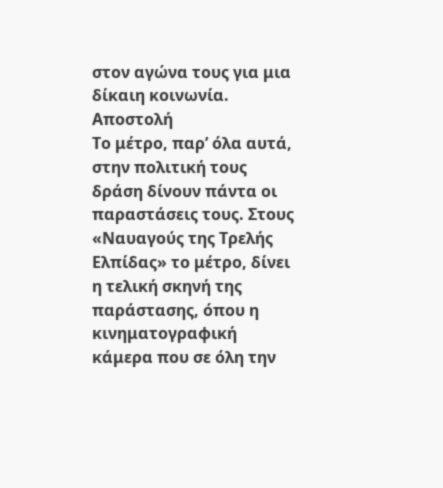στον αγώνα τους για μια δίκαιη κοινωνία.
Αποστολή
Το μέτρο, παρ’ όλα αυτά, στην πολιτική τους δράση δίνουν πάντα οι παραστάσεις τους. Στους «Ναυαγούς της Τρελής Ελπίδας» το μέτρο, δίνει η τελική σκηνή της παράστασης, όπου η κινηματογραφική κάμερα που σε όλη την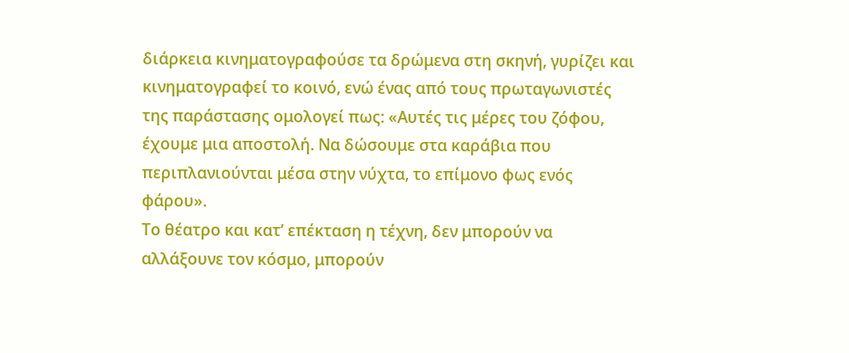διάρκεια κινηματογραφούσε τα δρώμενα στη σκηνή, γυρίζει και κινηματογραφεί το κοινό, ενώ ένας από τους πρωταγωνιστές της παράστασης ομολογεί πως: «Αυτές τις μέρες του ζόφου, έχουμε μια αποστολή. Να δώσουμε στα καράβια που περιπλανιούνται μέσα στην νύχτα, το επίμονο φως ενός φάρου».
Το θέατρο και κατ’ επέκταση η τέχνη, δεν μπορούν να αλλάξουνε τον κόσμο, μπορούν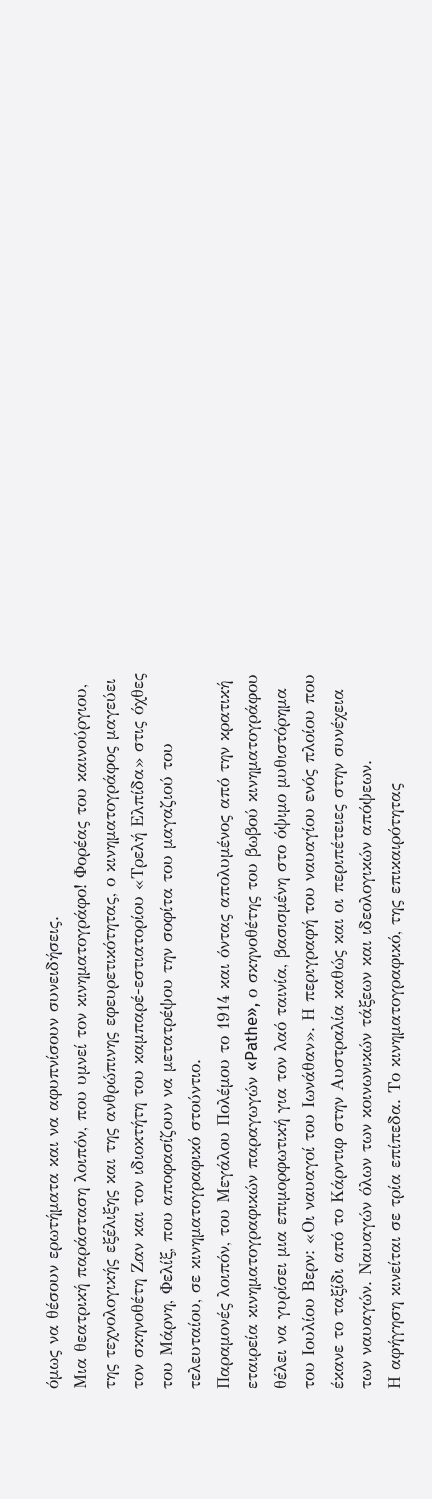όμως να θέσουν ερωτήματα και να αφυπνίσουν συνειδήσεις.
Μια θεατρική παράσταση λοιπόν, που υμνεί τον κινηματογράφο! Φορέας του καινούργιου, της τεχνολογικής εξέλιξης και της ανθρώπινης εφευρετικότητας, ο κινηματογράφος μαγεύει τον σκηνοθέτη Ζαν και τον ιδιοκτήτη του καμπαρέ-εστιατορίου «Τρελή Ελπίδα» στις όχθες του Μάρνη, Φελίξ, που αποφασίζουν να μετατρέψου την σοφίτα του μαγαζιού του τελευταίου, σε κινηματογραφικό στούντιο.
Παραμονές λοιπόν, του Μεγάλου Πολέμου το 1914 και όντας απολυμένος από την κρατική εταιρεία κινηματογραφικών παραγωγών «Pathe», ο σκηνοθέτης του βωβού κινηματογράφου θέλει να γυρίσει μια επιμορφωτική για τον λαό ταινία, βασισμένη στο όψιμο μυθιστόρημα του Ιουλίου Βερν: «Οι ναυαγοί του Ιωνάθαν». Η περιγραφή του ναυαγίου ενός πλοίου που έκανε το ταξίδι από το Κάρντιφ στην Αυστραλία καθώς και οι περιπέτειες στην συνέχεια των ναυαγών. Ναυαγών όλων των κοινωνικών τάξεων και ιδεολογικών απόψεων.
Η αφήγηση κινείται σε τρία επίπεδα. Το κινηματογραφικό, της επικαιρότητας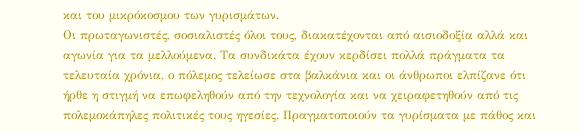και του μικρόκοσμου των γυρισμάτων.
Οι πρωταγωνιστές, σοσιαλιστές όλοι τους, διακατέχονται από αισιοδοξία αλλά και αγωνία για τα μελλούμενα. Τα συνδικάτα έχουν κερδίσει πολλά πράγματα τα τελευταία χρόνια, ο πόλεμος τελείωσε στα βαλκάνια και οι άνθρωποι ελπίζανε ότι ήρθε η στιγμή να επωφεληθούν από την τεχνολογία και να χειραφετηθούν από τις πολεμοκάπηλες πολιτικές τους ηγεσίες. Πραγματοποιούν τα γυρίσματα με πάθος και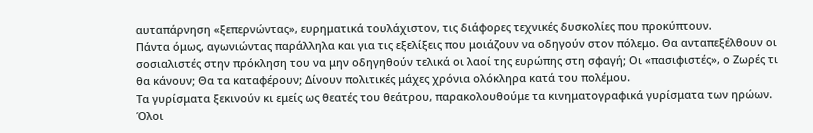αυταπάρνηση «ξεπερνώντας», ευρηματικά τουλάχιστον, τις διάφορες τεχνικές δυσκολίες που προκύπτουν.
Πάντα όμως, αγωνιώντας παράλληλα και για τις εξελίξεις που μοιάζουν να οδηγούν στον πόλεμο. Θα ανταπεξέλθουν οι σοσιαλιστές στην πρόκληση του να μην οδηγηθούν τελικά οι λαοί της ευρώπης στη σφαγή; Οι «πασιφιστές», ο Ζωρές τι θα κάνουν; Θα τα καταφέρουν; Δίνουν πολιτικές μάχες χρόνια ολόκληρα κατά του πολέμου.
Τα γυρίσματα ξεκινούν κι εμείς ως θεατές του θεάτρου, παρακολουθούμε τα κινηματογραφικά γυρίσματα των ηρώων. Όλοι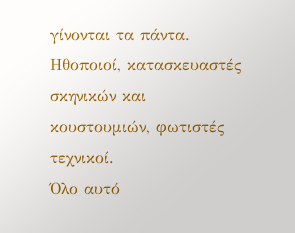γίνονται τα πάντα. Ηθοποιοί, κατασκευαστές σκηνικών και κουστουμιών, φωτιστές τεχνικοί.
Όλο αυτό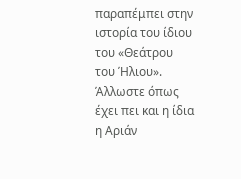παραπέμπει στην ιστορία του ίδιου του «Θεάτρου του Ήλιου».
Άλλωστε όπως έχει πει και η ίδια η Αριάν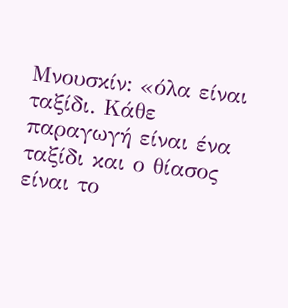Μνουσκίν: «όλα είναι ταξίδι. Κάθε παραγωγή είναι ένα ταξίδι και ο θίασος είναι το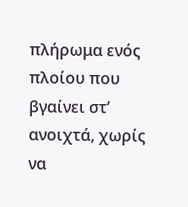πλήρωμα ενός πλοίου που βγαίνει στ’ ανοιχτά, χωρίς να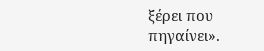ξέρει που πηγαίνει».